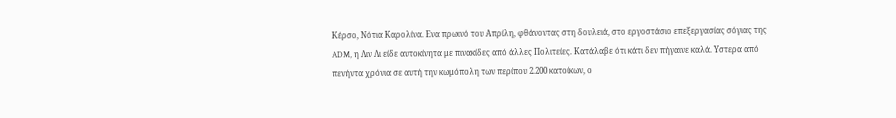Κέρσο, Νότια Καρολίνα. Ενα πρωινό του Απρίλη, φθάνοντας στη δουλειά, στο εργοστάσιο επεξεργασίας σόγιας της ADM, η Λιν Λι είδε αυτοκίνητα με πινακίδες από άλλες Πολιτείες. Κατάλαβε ότι κάτι δεν πήγαινε καλά. Υστερα από πενήντα χρόνια σε αυτή την κωμόπολη των περίπου 2.200 κατοίκων, ο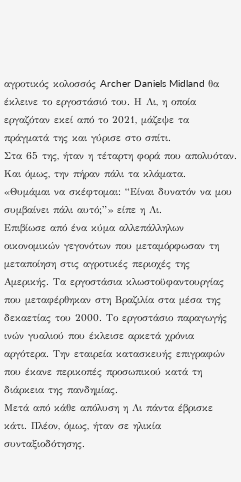αγροτικός κολοσσός Archer Daniels Midland θα έκλεινε το εργοστάσιό του. Η Λι, η οποία εργαζόταν εκεί από το 2021, μάζεψε τα πράγματά της και γύρισε στο σπίτι.
Στα 65 της, ήταν η τέταρτη φορά που απολυόταν. Και όμως, την πήραν πάλι τα κλάματα.
«Θυμάμαι να σκέφτομαι: “Είναι δυνατόν να μου συμβαίνει πάλι αυτό;”» είπε η Λι.
Επιβίωσε από ένα κύμα αλλεπάλληλων οικονομικών γεγονότων που μεταμόρφωσαν τη μεταποίηση στις αγροτικές περιοχές της Αμερικής. Τα εργοστάσια κλωστοϋφαντουργίας που μεταφέρθηκαν στη Βραζιλία στα μέσα της δεκαετίας του 2000. Το εργοστάσιο παραγωγής ινών γυαλιού που έκλεισε αρκετά χρόνια αργότερα. Την εταιρεία κατασκευής επιγραφών που έκανε περικοπές προσωπικού κατά τη διάρκεια της πανδημίας.
Μετά από κάθε απόλυση η Λι πάντα έβρισκε κάτι. Πλέον, όμως, ήταν σε ηλικία συνταξιοδότησης.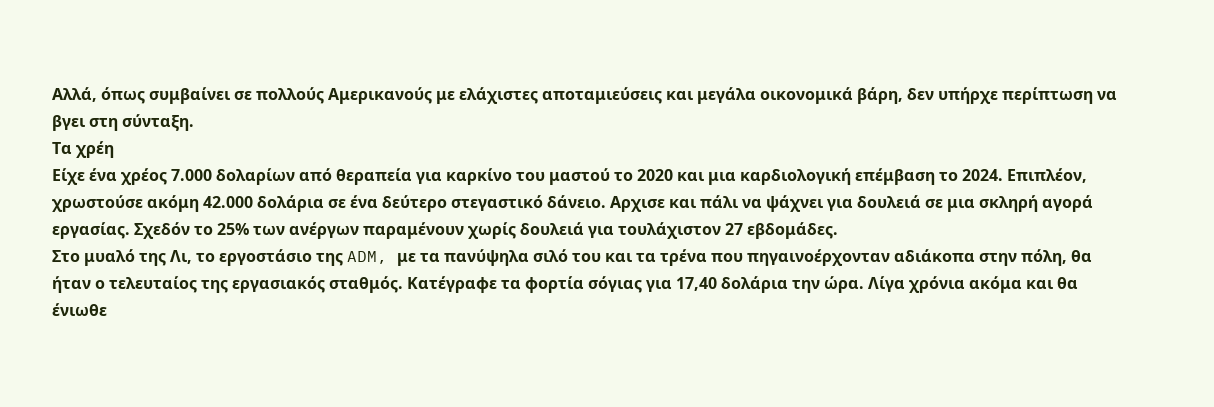Αλλά, όπως συμβαίνει σε πολλούς Αμερικανούς με ελάχιστες αποταμιεύσεις και μεγάλα οικονομικά βάρη, δεν υπήρχε περίπτωση να βγει στη σύνταξη.
Τα χρέη
Είχε ένα χρέος 7.000 δολαρίων από θεραπεία για καρκίνο του μαστού το 2020 και μια καρδιολογική επέμβαση το 2024. Επιπλέον, χρωστούσε ακόμη 42.000 δολάρια σε ένα δεύτερο στεγαστικό δάνειο. Αρχισε και πάλι να ψάχνει για δουλειά σε μια σκληρή αγορά εργασίας. Σχεδόν το 25% των ανέργων παραμένουν χωρίς δουλειά για τουλάχιστον 27 εβδομάδες.
Στο μυαλό της Λι, το εργοστάσιο της ADM, με τα πανύψηλα σιλό του και τα τρένα που πηγαινοέρχονταν αδιάκοπα στην πόλη, θα ήταν ο τελευταίος της εργασιακός σταθμός. Κατέγραφε τα φορτία σόγιας για 17,40 δολάρια την ώρα. Λίγα χρόνια ακόμα και θα ένιωθε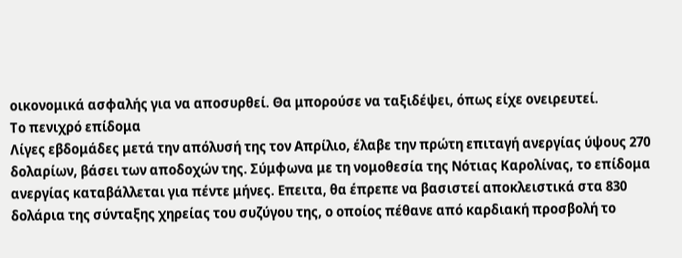οικονομικά ασφαλής για να αποσυρθεί. Θα μπορούσε να ταξιδέψει, όπως είχε ονειρευτεί.
Το πενιχρό επίδομα
Λίγες εβδομάδες μετά την απόλυσή της τον Απρίλιο, έλαβε την πρώτη επιταγή ανεργίας ύψους 270 δολαρίων, βάσει των αποδοχών της. Σύμφωνα με τη νομοθεσία της Νότιας Καρολίνας, το επίδομα ανεργίας καταβάλλεται για πέντε μήνες. Επειτα, θα έπρεπε να βασιστεί αποκλειστικά στα 830 δολάρια της σύνταξης χηρείας του συζύγου της, ο οποίος πέθανε από καρδιακή προσβολή το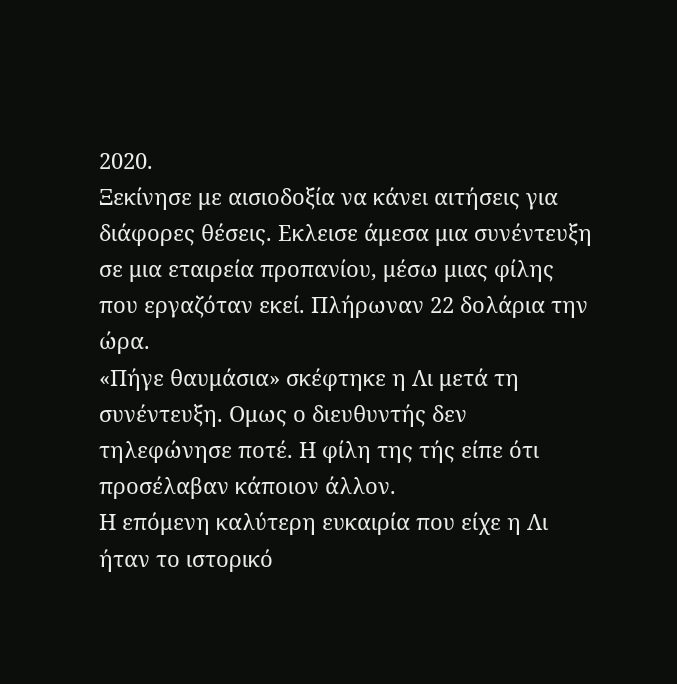2020.
Ξεκίνησε με αισιοδοξία να κάνει αιτήσεις για διάφορες θέσεις. Εκλεισε άμεσα μια συνέντευξη σε μια εταιρεία προπανίου, μέσω μιας φίλης που εργαζόταν εκεί. Πλήρωναν 22 δολάρια την ώρα.
«Πήγε θαυμάσια» σκέφτηκε η Λι μετά τη συνέντευξη. Ομως ο διευθυντής δεν τηλεφώνησε ποτέ. Η φίλη της τής είπε ότι προσέλαβαν κάποιον άλλον.
Η επόμενη καλύτερη ευκαιρία που είχε η Λι ήταν το ιστορικό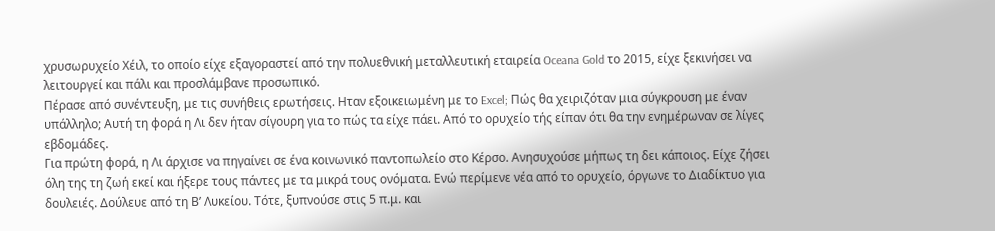χρυσωρυχείο Χέιλ, το οποίο είχε εξαγοραστεί από την πολυεθνική μεταλλευτική εταιρεία Oceana Gold το 2015, είχε ξεκινήσει να λειτουργεί και πάλι και προσλάμβανε προσωπικό.
Πέρασε από συνέντευξη, με τις συνήθεις ερωτήσεις. Ηταν εξοικειωμένη με το Excel; Πώς θα χειριζόταν μια σύγκρουση με έναν υπάλληλο; Αυτή τη φορά η Λι δεν ήταν σίγουρη για το πώς τα είχε πάει. Από το ορυχείο τής είπαν ότι θα την ενημέρωναν σε λίγες εβδομάδες.
Για πρώτη φορά, η Λι άρχισε να πηγαίνει σε ένα κοινωνικό παντοπωλείο στο Κέρσο. Ανησυχούσε μήπως τη δει κάποιος. Είχε ζήσει όλη της τη ζωή εκεί και ήξερε τους πάντες με τα μικρά τους ονόματα. Ενώ περίμενε νέα από το ορυχείο, όργωνε το Διαδίκτυο για δουλειές. Δούλευε από τη Β’ Λυκείου. Τότε, ξυπνούσε στις 5 π.μ. και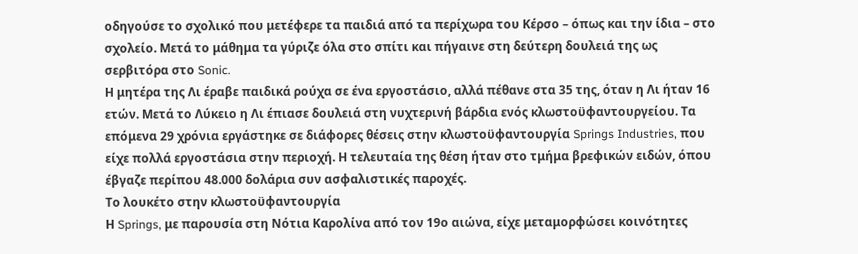οδηγούσε το σχολικό που μετέφερε τα παιδιά από τα περίχωρα του Κέρσο – όπως και την ίδια – στο σχολείο. Μετά το μάθημα τα γύριζε όλα στο σπίτι και πήγαινε στη δεύτερη δουλειά της ως σερβιτόρα στο Sonic.
Η μητέρα της Λι έραβε παιδικά ρούχα σε ένα εργοστάσιο, αλλά πέθανε στα 35 της, όταν η Λι ήταν 16 ετών. Μετά το Λύκειο η Λι έπιασε δουλειά στη νυχτερινή βάρδια ενός κλωστοϋφαντουργείου. Τα επόμενα 29 χρόνια εργάστηκε σε διάφορες θέσεις στην κλωστοϋφαντουργία Springs Industries, που είχε πολλά εργοστάσια στην περιοχή. Η τελευταία της θέση ήταν στο τμήμα βρεφικών ειδών, όπου έβγαζε περίπου 48.000 δολάρια συν ασφαλιστικές παροχές.
Το λουκέτο στην κλωστοϋφαντουργία
Η Springs, με παρουσία στη Νότια Καρολίνα από τον 19ο αιώνα, είχε μεταμορφώσει κοινότητες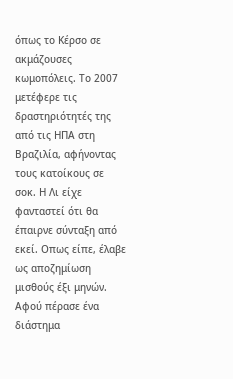όπως το Κέρσο σε ακμάζουσες κωμοπόλεις. Το 2007 μετέφερε τις δραστηριότητές της από τις ΗΠΑ στη Βραζιλία, αφήνοντας τους κατοίκους σε σοκ. Η Λι είχε φανταστεί ότι θα έπαιρνε σύνταξη από εκεί. Οπως είπε, έλαβε ως αποζημίωση μισθούς έξι μηνών.
Αφού πέρασε ένα διάστημα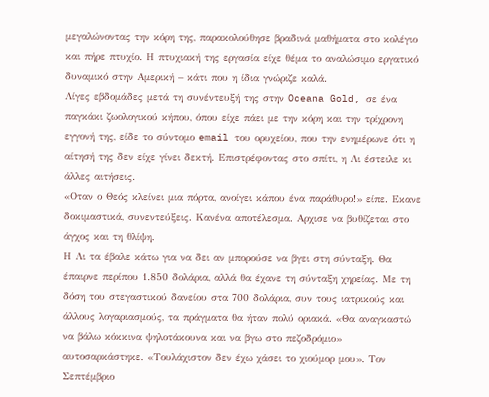μεγαλώνοντας την κόρη της, παρακολούθησε βραδινά μαθήματα στο κολέγιο και πήρε πτυχίο. Η πτυχιακή της εργασία είχε θέμα το αναλώσιμο εργατικό δυναμικό στην Αμερική – κάτι που η ίδια γνώριζε καλά.
Λίγες εβδομάδες μετά τη συνέντευξή της στην Oceana Gold, σε ένα παγκάκι ζωολογικού κήπου, όπου είχε πάει με την κόρη και την τρίχρονη εγγονή της, είδε το σύντομο email του ορυχείου, που την ενημέρωνε ότι η αίτησή της δεν είχε γίνει δεκτή. Επιστρέφοντας στο σπίτι, η Λι έστειλε κι άλλες αιτήσεις.
«Οταν ο Θεός κλείνει μια πόρτα, ανοίγει κάπου ένα παράθυρο!» είπε. Εκανε δοκιμαστικά, συνεντεύξεις. Κανένα αποτέλεσμα. Αρχισε να βυθίζεται στο άγχος και τη θλίψη.
Η Λι τα έβαλε κάτω για να δει αν μπορούσε να βγει στη σύνταξη. Θα έπαιρνε περίπου 1.850 δολάρια, αλλά θα έχανε τη σύνταξη χηρείας. Με τη δόση του στεγαστικού δανείου στα 700 δολάρια, συν τους ιατρικούς και άλλους λογαριασμούς, τα πράγματα θα ήταν πολύ οριακά. «Θα αναγκαστώ να βάλω κόκκινα ψηλοτάκουνα και να βγω στο πεζοδρόμιο» αυτοσαρκάστηκε. «Τουλάχιστον δεν έχω χάσει το χιούμορ μου». Τον Σεπτέμβριο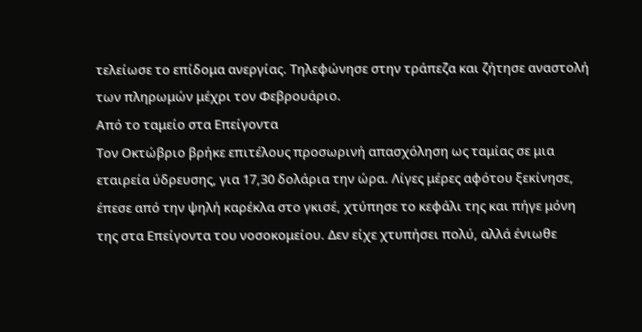τελείωσε το επίδομα ανεργίας. Τηλεφώνησε στην τράπεζα και ζήτησε αναστολή των πληρωμών μέχρι τον Φεβρουάριο.
Από το ταμείο στα Επείγοντα
Τον Οκτώβριο βρήκε επιτέλους προσωρινή απασχόληση ως ταμίας σε μια εταιρεία ύδρευσης, για 17,30 δολάρια την ώρα. Λίγες μέρες αφότου ξεκίνησε, έπεσε από την ψηλή καρέκλα στο γκισέ, χτύπησε το κεφάλι της και πήγε μόνη της στα Επείγοντα του νοσοκομείου. Δεν είχε χτυπήσει πολύ, αλλά ένιωθε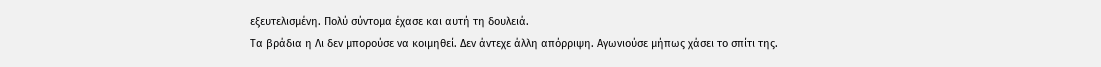εξευτελισμένη. Πολύ σύντομα έχασε και αυτή τη δουλειά.
Τα βράδια η Λι δεν μπορούσε να κοιμηθεί. Δεν άντεχε άλλη απόρριψη. Αγωνιούσε μήπως χάσει το σπίτι της.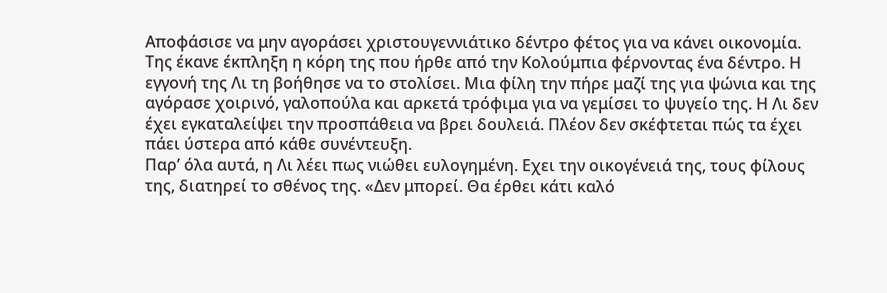Αποφάσισε να μην αγοράσει χριστουγεννιάτικο δέντρο φέτος για να κάνει οικονομία. Της έκανε έκπληξη η κόρη της που ήρθε από την Κολούμπια φέρνοντας ένα δέντρο. Η εγγονή της Λι τη βοήθησε να το στολίσει. Μια φίλη την πήρε μαζί της για ψώνια και της αγόρασε χοιρινό, γαλοπούλα και αρκετά τρόφιμα για να γεμίσει το ψυγείο της. Η Λι δεν έχει εγκαταλείψει την προσπάθεια να βρει δουλειά. Πλέον δεν σκέφτεται πώς τα έχει πάει ύστερα από κάθε συνέντευξη.
Παρ’ όλα αυτά, η Λι λέει πως νιώθει ευλογημένη. Εχει την οικογένειά της, τους φίλους της, διατηρεί το σθένος της. «Δεν μπορεί. Θα έρθει κάτι καλό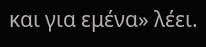και για εμένα» λέει.